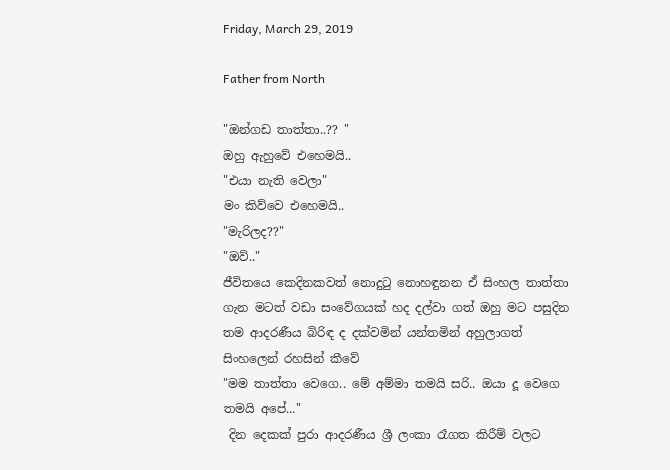Friday, March 29, 2019

Father from North

"ඔන්ගඩ තාත්තා..?? "
ඔහු ඇහුවේ එහෙමයි..
"එයා නැති වෙලා"
මං කිව්වෙ එහෙමයි..
"මැරිලද??"
"ඔව්.."
ජීවිතයෙ කෙදිනකවත් නොදුටු නොහඳුනන ඒ සිංහල තාත්තා ගැන මටත් වඩා සංවේගයක් හද දල්වා ගත් ඔහු මට පසුදින තම ආදරණීය බිරිඳ ද දක්වමින් යන්තමින් අහුලාගත් සිංහලෙන් රහසින් කීවේ
"මම තාත්තා වෙගෙ.. මේ අම්මා තමයි සරි.. ඔයා දූ වෙගෙ තමයි අපේ..."
 දින දෙකක් පුරා ආදරණීය ශ්‍රී ලංකා රෑගත කිරීම් වලට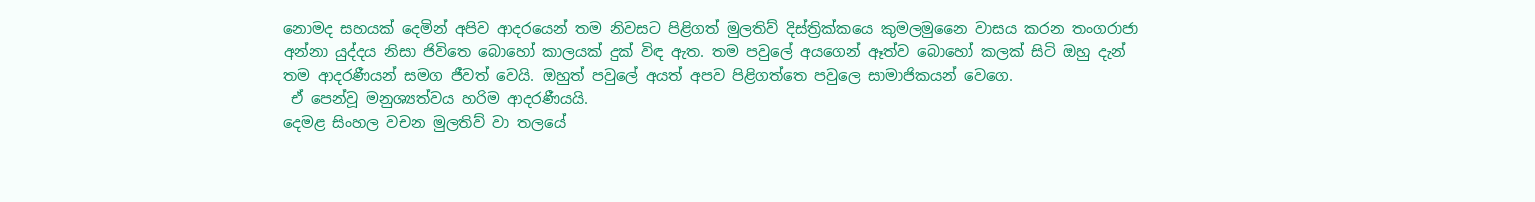නොමද සහයක් දෙමින් අපිව ආදරයෙන් තම නිවසට පිළිගත් මුලතිව් දිස්ත්‍රික්කයෙ කුමලමුනෛ වාසය කරන තංගරාජා අන්නා යුද්දය නිසා ජිවිතෙ බොහෝ කාලයක් දුක් විඳ ඇත. තම පවුලේ අයගෙන් ඈත්ව බොහෝ කලක් සිටි ඔහු දැන් තම ආදරණීයන් සමග ජීවත් වෙයි. ඔහුත් පවුලේ අයත් අපව පිළිගත්තෙ පවුලෙ සාමාජිකයන් වෙගෙ.
 ඒ පෙන්වූ මනුශ්‍යත්වය හරිම ආදරණීයයි.
දෙමළ සිංහල වචන මුලතිව් වා තලයේ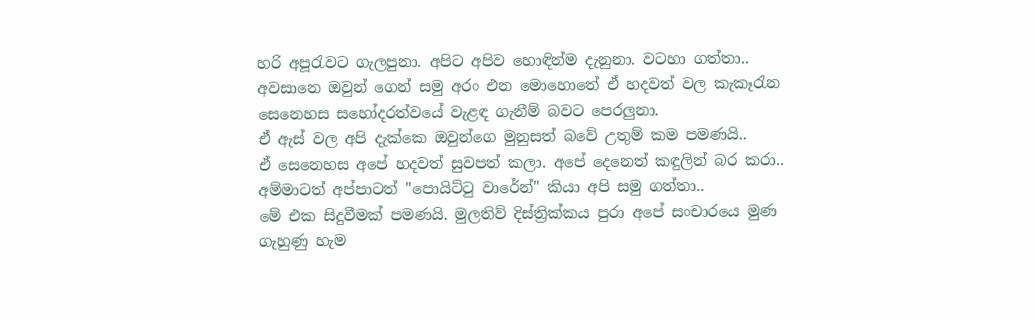හරි අපූරැවට ගැලපුනා. අපිට අපිව හොඳින්ම දැනුනා. වටහා ගත්තා..
අවසානෙ ඔවුන් ගෙන් සමු අරං එන මොහොතේ ඒ හදවත් වල කැකෑරැන සෙනෙහස සහෝදරත්වයේ වැළඳ ගැනීම් බවට පෙරලුනා.
ඒ ඇස් වල අපි දැක්කෙ ඔවුන්ගෙ මුනුසත් බවේ උතුම් කම පමණයි..
ඒ සෙනෙහස අපේ හදවත් සුවපත් කලා. අපේ දෙනෙත් කඳුලින් බර කරා..
අම්මාටත් අප්පාටත් "පොයිට්ටු වාරේන්" කියා අපි සමු ගත්තා..
මේ එක සිදුවීමක් පමණයි. මුලතිව් දිස්ත්‍රික්කය පුරා අපේ සංචාරයෙ මුණ ගැහුණු හැම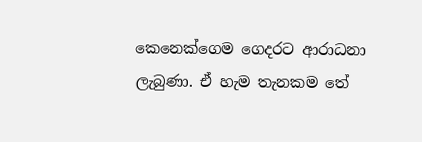කෙනෙක්ගෙම ගෙදරට ආරාධනා ලැබුණා. ඒ හැම තැනකම තේ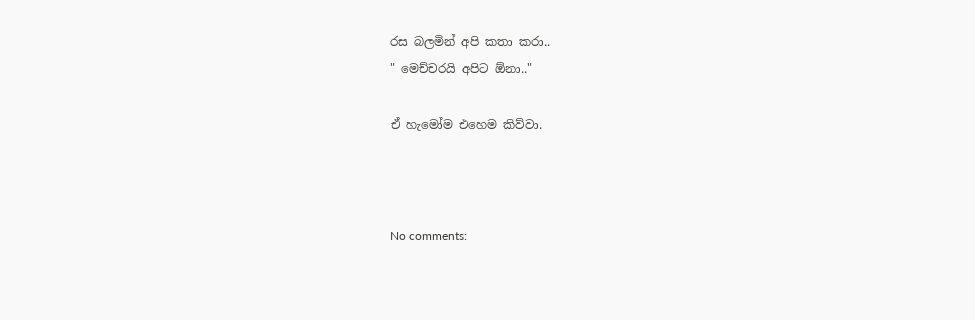රස බලමින් අපි කතා කරා..
" මෙච්චරයි අපිට ඕනා.."

ඒ හැමෝම එහෙම කිව්වා.



No comments: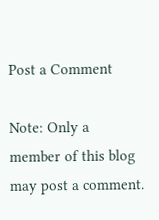Post a Comment

Note: Only a member of this blog may post a comment.